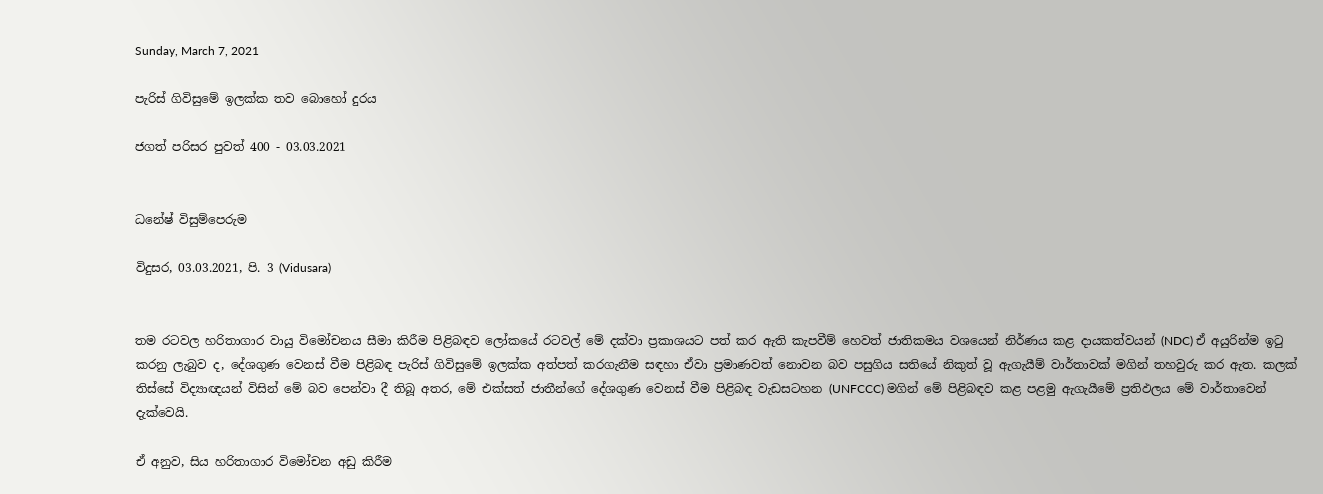Sunday, March 7, 2021

පැරිස් ගිවිසුමේ ඉලක්ක තව බොහෝ දුරය

ජගත් පරිසර පුවත් 400 - 03.03.2021


ධනේෂ් විසුම්පෙරුම

විදුසර, 03.03.2021, පි. 3 (Vidusara)


තම රටවල හරිතාගාර වායු විමෝචනය සීමා කිරීම පිළිබඳව ලෝකයේ රටවල් මේ දක්වා ප්‍රකාශයට පත් කර ඇති කැපවීම් හෙවත් ජාතිකමය වශයෙන් නිර්ණය කළ දායකත්වයන් (NDC) ඒ අයුරින්ම ඉටු කරනු ලැබුව ද, දේශගුණ වෙනස් වීම පිළිබඳ පැරිස් ගිවිසුමේ ඉලක්ක අත්පත් කරගැනීම සඳහා ඒවා ප්‍රමාණවත් නොවන බව පසුගිය සතියේ නිකුත් වූ ඇගැයීම් වාර්තාවක් මගින් තහවුරු කර ඇත. කලක් තිස්සේ විද්‍යාඥයන් විසින් මේ බව පෙන්වා දී තිබූ අතර, මේ එක්සත් ජාතීන්ගේ දේශගුණ වෙනස් වීම පිළිබඳ වැඩසටහන (UNFCCC) මගින් මේ පිළිබඳව කළ පළමු ඇගැයීමේ ප්‍රතිඵලය මේ වාර්තාවෙන් දැක්වෙයි.

ඒ අනුව, සිය හරිතාගාර විමෝචන අඩු කිරීම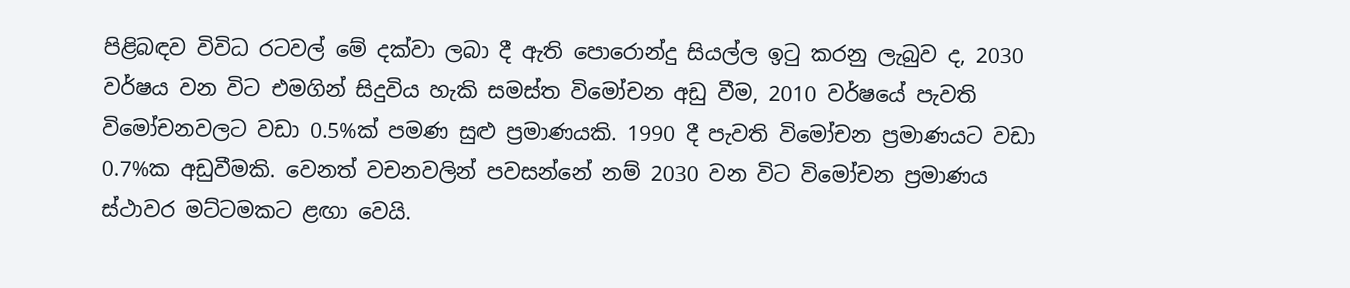පිළිබඳව විවිධ රටවල් මේ දක්වා ලබා දී ඇති පොරොන්දු සියල්ල ඉටු කරනු ලැබුව ද, 2030 වර්ෂය වන විට එමගින් සිදුවිය හැකි සමස්ත විමෝචන අඩු වීම, 2010 වර්ෂයේ පැවති විමෝචනවලට වඩා 0.5%ක් පමණ සුළු ප්‍රමාණයකි. 1990 දී පැවති විමෝචන ප්‍රමාණයට වඩා 0.7%ක අඩුවීමකි. වෙනත් වචනවලින් පවසන්නේ නම් 2030 වන විට විමෝචන ප්‍රමාණය ස්ථාවර මට්ටමකට ළඟා වෙයි.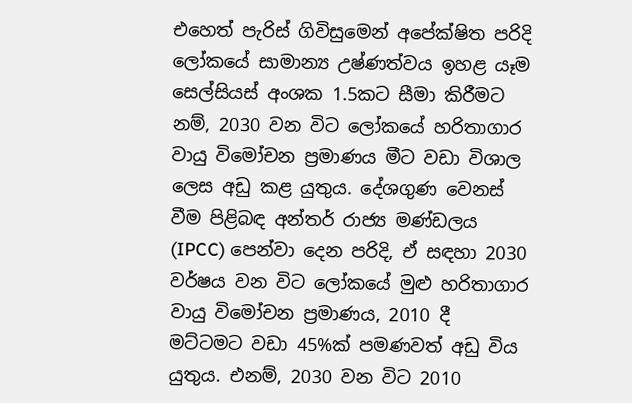එහෙත් පැරිස් ගිවිසුමෙන් අපේක්ෂිත පරිදි ලෝකයේ සාමාන්‍ය උෂ්ණත්වය ඉහළ යෑම සෙල්සියස් අංශක 1.5කට සීමා කිරීමට නම්, 2030 වන විට ලෝකයේ හරිතාගාර වායු විමෝචන ප්‍රමාණය මීට වඩා විශාල ලෙස අඩු කළ යුතුය. දේශගුණ වෙනස් වීම පිළිබඳ අන්තර් රාජ්‍ය මණ්ඩලය (IPCC) පෙන්වා දෙන පරිදි, ඒ සඳහා 2030 වර්ෂය වන විට ලෝකයේ මුළු හරිතාගාර වායු විමෝචන ප්‍රමාණය, 2010 දී මට්ටමට වඩා 45%ක් පමණවත් අඩු විය යුතුය. එනම්, 2030 වන විට 2010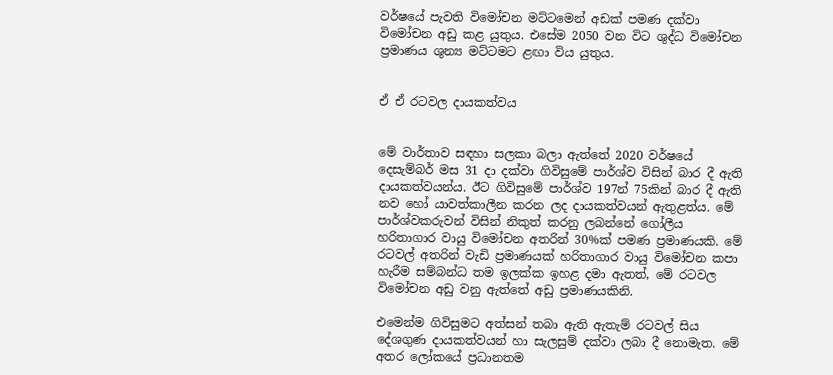වර්ෂයේ පැවති විමෝචන මට්ටමෙන් අඩක් පමණ දක්වා විමෝචන අඩු කළ යුතුය. එසේම 2050 වන විට ශුද්ධ විමෝචන ප්‍රමාණය ශුන්‍ය මට්ටමට ළඟා විය යුතුය.


ඒ ඒ රටවල දායකත්වය


මේ වාර්තාව සඳහා සලකා බලා ඇත්තේ 2020 වර්ෂයේ දෙසැම්බර් මස 31 දා දක්වා ගිවිසුමේ පාර්ශ්ව විසින් බාර දී ඇති දායකත්වයන්ය. ඊට ගිවිසුමේ පාර්ශ්ව 197න් 75කින් බාර දී ඇති නව හෝ යාවත්කාලීන කරන ලද දායකත්වයන් ඇතුළත්ය. මේ පාර්ශ්වකරුවන් විසින් නිකුත් කරනු ලබන්නේ ගෝලීය හරිතාගාර වායු විමෝචන අතරින් 30%ක් පමණ ප්‍රමාණයකි. මේ රටවල් අතරින් වැඩි ප්‍රමාණයක් හරිතාගාර වායු විමෝචන කපා හැරීම සම්බන්ධ තම ඉලක්ක ඉහළ දමා ඇතත්, මේ රටවල විමෝචන අඩු වනු ඇත්තේ අඩු ප්‍රමාණයකිනි.

එමෙන්ම ගිවිසුමට අත්සන් තබා ඇති ඇතැම් රටවල් සිය දේශගුණ දායකත්වයන් හා සැලසුම් දක්වා ලබා දී නොමැත. මේ අතර ලෝකයේ ප්‍රධානතම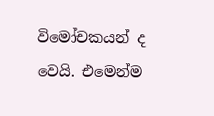විමෝචකයන් ද වෙයි. එමෙන්ම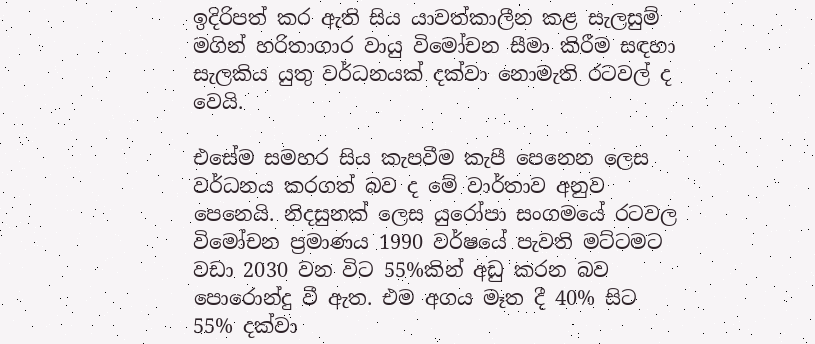ඉදිරිපත් කර ඇති සිය යාවත්කාලීන කළ සැලසුම් මගින් හරිතාගාර වායු විමෝචන සීමා කිරීම සඳහා සැලකිය යුතු වර්ධනයක් දක්වා නොමැති රටවල් ද වෙයි.

එසේම සමහර සිය කැපවීම කැපී පෙනෙන ලෙස වර්ධනය කරගත් බව ද මේ වාර්තාව අනුව පෙනෙයි. නිදසුනක් ලෙස යුරෝපා සංගමයේ රටවල විමෝචන ප්‍රමාණය 1990 වර්ෂයේ පැවති මට්ටමට වඩා 2030 වන විට 55%කින් අඩු කරන බව පොරොන්දු වී ඇත. එම අගය මෑත දී 40% සිට 55% දක්වා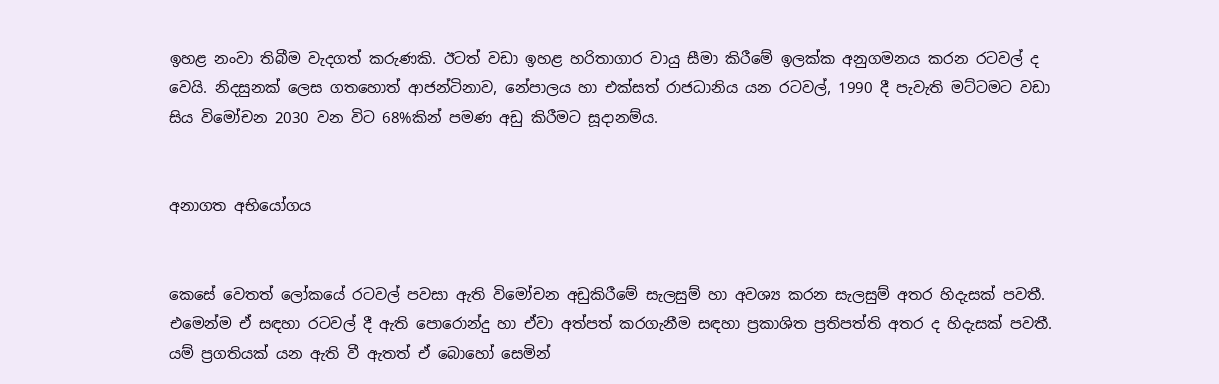ඉහළ නංවා තිබීම වැදගත් කරුණකි. ඊටත් වඩා ඉහළ හරිතාගාර වායු සීමා කිරීමේ ඉලක්ක අනුගමනය කරන රටවල් ද වෙයි. නිදසුනක් ලෙස ගතහොත් ආජන්ටිනාව, නේපාලය හා එක්සත් රාජධානිය යන රටවල්, 1990 දී පැවැති මට්ටමට වඩා සිය විමෝචන 2030 වන විට 68%කින් පමණ අඩු කිරීමට සූදානම්ය.


අනාගත අභියෝගය


කෙසේ වෙතත් ලෝකයේ රටවල් පවසා ඇති විමෝචන අඩුකිරීමේ සැලසුම් හා අවශ්‍ය කරන සැලසුම් අතර හිදැසක් පවතී. එමෙන්ම ඒ සඳහා රටවල් දී ඇති පොරොන්දු හා ඒවා අත්පත් කරගැනීම සඳහා ප්‍රකාශිත ප්‍රතිපත්ති අතර ද හිදැසක් පවතී. යම් ප්‍රගතියක් යන ඇති වී ඇතත් ඒ බොහෝ සෙමින්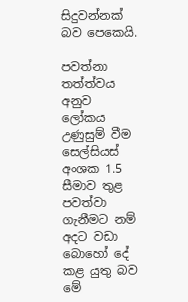සිදුවන්නක් බව පෙකෙයි.

පවත්නා තත්ත්වය අනුව ලෝකය උණුසුම් වීම සෙල්සියස් අංශක 1.5 සීමාව තුළ පවත්වා ගැනීමට නම් අදට වඩා බොහෝ දේ කළ යුතු බව මේ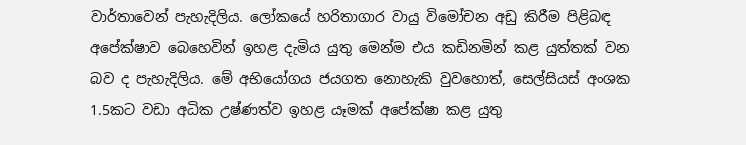වාර්තාවෙන් පැහැදිලිය. ලෝකයේ හරිතාගාර වායු විමෝචන අඩු කිරීම පිළිබඳ අපේක්ෂාව බෙහෙවින් ඉහළ දැමිය යුතු මෙන්ම එය කඩිනමින් කළ යුත්තක් වන බව ද පැහැදිලිය. මේ අභියෝගය ජයගත නොහැකි වුවහොත්, සෙල්සියස් අංශක 1.5කට වඩා අධික උෂ්ණත්ව ඉහළ යෑමක් අපේක්ෂා කළ යුතු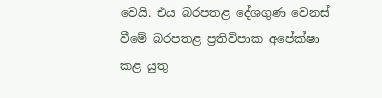වෙයි. එය බරපතළ දේශගුණ වෙනස් වීමේ බරපතළ ප්‍රතිවිපාක අපේක්ෂා කළ යුතු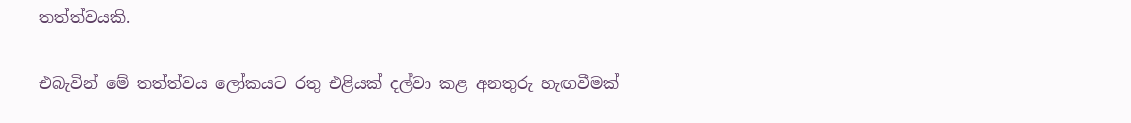තත්ත්වයකි.

එබැවින් මේ තත්ත්වය ලෝකයට රතු එළියක් දල්වා කළ අනතුරු හැඟවීමක්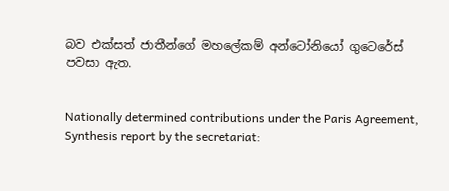බව එක්සත් ජාතීන්ගේ මහලේකම් අන්ටෝනියෝ ගුටෙරේස් පවසා ඇත.


Nationally determined contributions under the Paris Agreement, Synthesis report by the secretariat: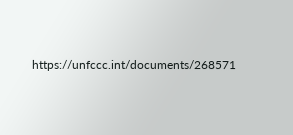https://unfccc.int/documents/268571